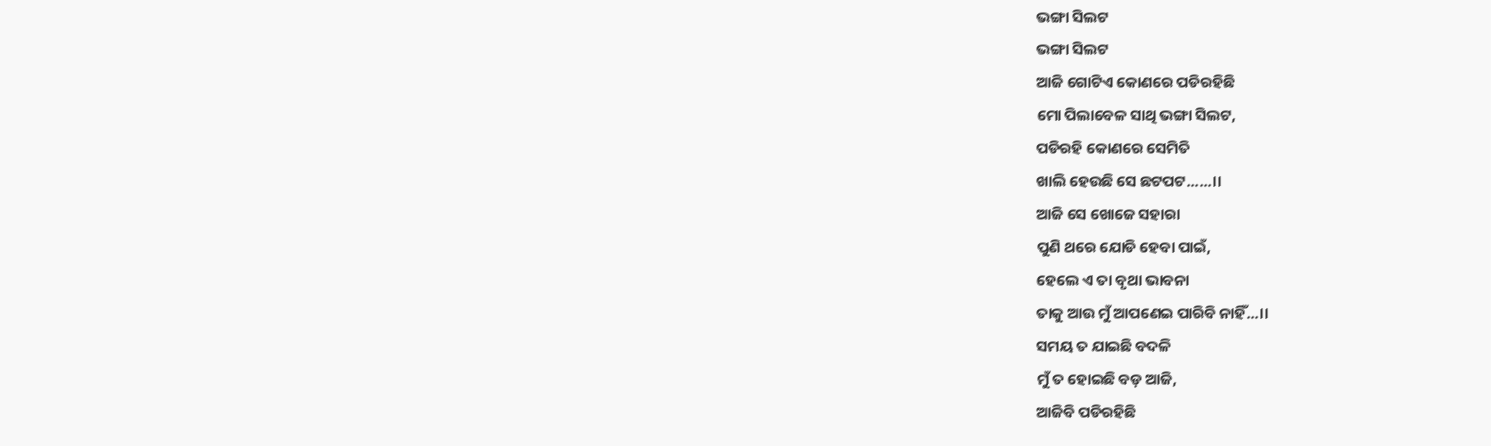ଭଙ୍ଗା ସିଲଟ
ଭଙ୍ଗା ସିଲଟ
ଆଜି ଗୋଟିଏ କୋଣରେ ପଡିରହିଛି
ମୋ ପିଲାବେଳ ସାଥି ଭଙ୍ଗା ସିଲଟ,
ପଡିରହି କୋଣରେ ସେମିତି
ଖାଲି ହେଉଛି ସେ ଛଟପଟ......।।
ଆଜି ସେ ଖୋଜେ ସହାରା
ପୁଣି ଥରେ ଯୋଡି ହେବା ପାଇଁ,
ହେଲେ ଏ ତା ବୃଥା ଭାବନା
ତାକୁ ଆଉ ମୁଁ ଆପଣେଇ ପାରିବି ନାହିଁ...।।
ସମୟ ତ ଯାଇଛି ବଦଳି
ମୁଁ ତ ହୋଇଛି ବଡ଼ ଆଜି,
ଆଜିବି ପଡିରହିଛି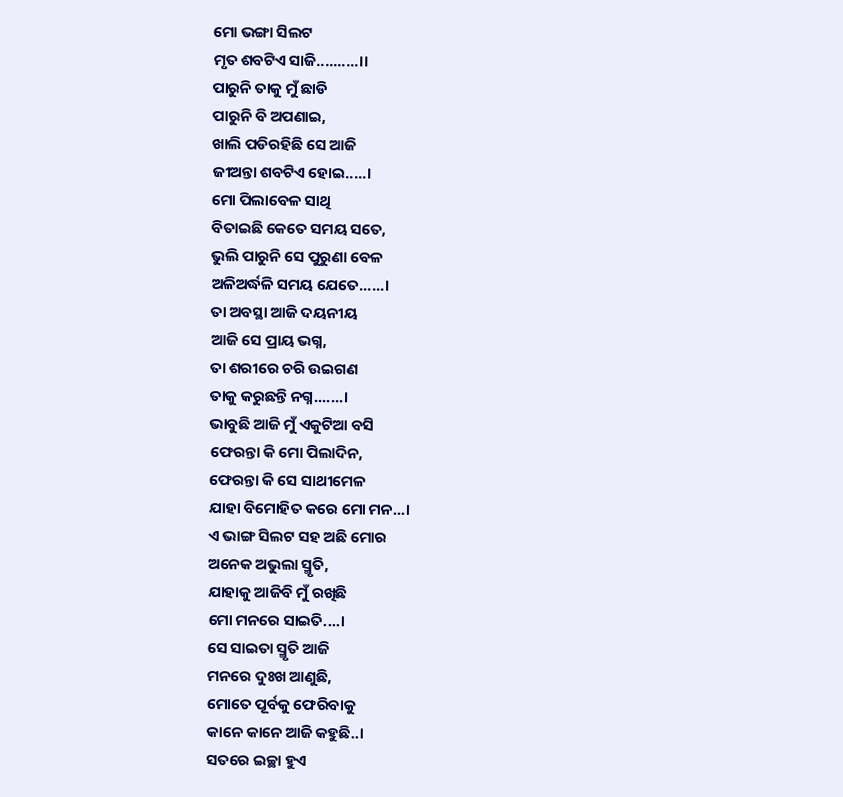ମୋ ଭଙ୍ଗା ସିଲଟ
ମୃତ ଶବଟିଏ ସାଜି..........।।
ପାରୁନି ତାକୁ ମୁଁ ଛାଡି
ପାରୁନି ବି ଅପଣାଇ,
ଖାଲି ପଡିରହିଛି ସେ ଆଜି
ଜୀଅନ୍ତା ଶବଟିଏ ହୋଇ.....।
ମୋ ପିଲାବେଳ ସାଥି
ବିତାଇଛି କେତେ ସମୟ ସତେ,
ଭୁଲି ପାରୁନି ସେ ପୁରୁଣା ବେଳ
ଅଳିଅର୍ଦ୍ଧଳି ସମୟ ଯେତେ......।
ତା ଅବସ୍ଥା ଆଜି ଦୟନୀୟ
ଆଜି ସେ ପ୍ରାୟ ଭଗ୍ନ,
ତା ଶରୀରେ ଚରି ଉଇଗଣ
ତାକୁ କରୁଛନ୍ତି ନଗ୍ନ.......।
ଭାବୁଛି ଆଜି ମୁଁ ଏକୁଟିଆ ବସି
ଫେରନ୍ତା କି ମୋ ପିଲାଦିନ,
ଫେରନ୍ତା କି ସେ ସାଥୀମେଳ
ଯାହା ବିମୋହିତ କରେ ମୋ ମନ...।
ଏ ଭାଙ୍ଗ ସିଲଟ ସହ ଅଛି ମୋର
ଅନେକ ଅଭୁଲା ସ୍ମୃତି,
ଯାହାକୁ ଆଜିବି ମୁଁ ରଖିଛି
ମୋ ମନରେ ସାଇତି....।
ସେ ସାଇତା ସ୍ମୃତି ଆଜି
ମନରେ ଦୁଃଖ ଆଣୁଛି,
ମୋତେ ପୂର୍ବକୁ ଫେରିବାକୁ
କାନେ କାନେ ଆଜି କହୁଛି..।
ସତରେ ଇଚ୍ଛା ହୁଏ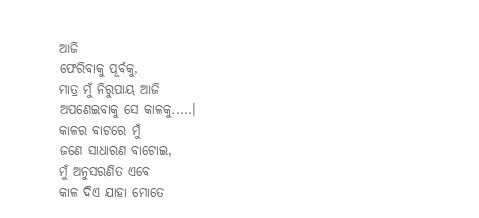ଆଜି
ଫେରିବାକୁ ପୂର୍ବକୁ,
ମାତ୍ର ମୁଁ ନିରୁପାୟ ଆଜି
ଅପଣେଇବାକୁ ସେ କାଳକୁ.....।
କାଳର ବାଟରେ ମୁଁ
ଜଣେ ସାଧାରଣ ବାଟୋଇ,
ମୁଁ ଅନୁସରଣିତ ଏବେ
କାଳ ଦିଏ ଯାହା ମୋତେ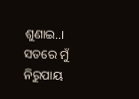ଶୁଣାଇ..।
ସତରେ ମୁଁ ନିରୁପାୟ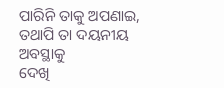ପାରିନି ତାକୁ ଅପଣାଇ,
ତଥାପି ତା ଦୟନୀୟ ଅବସ୍ଥାକୁ
ଦେଖି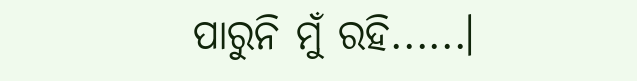ପାରୁନି ମୁଁ ରହି......।